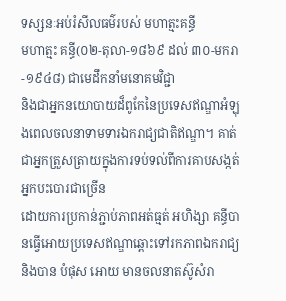ទស្សនៈអប់រំសីលធម៌របស់ មហាត្មះគន្ធី
មហាត្មះ គន្ធី(០២-តុលា-១៨៦៩ ដល់ ៣០-មករា-១៩៤៨) ជាមេដឹកនាំមនោគមវិជ្ជា
និងជាអ្នកនយោបាយដ៏ពូកែនៃប្រទេសឥណ្ឌាអំឡុងពេលចលនាទាមទារឯករាជ្យជាតិឥណ្ឌា។ គាត់ជាអ្នកត្រួសត្រាយក្នុងការទប់ទល់ពីការគាបសង្កត់អ្នកបះបោរជាច្រើន
ដោយការប្រកាន់ភ្ជាប់ភាពអត់ធ្មត់ អហិង្សា គន្ធីបានធ្វើអោយប្រទេសឥណ្ឌាឆ្ពោះទៅរកភាពឯករាជ្យ
និងបាន បំផុស អោយ មានចលនាតស៊ូសំរា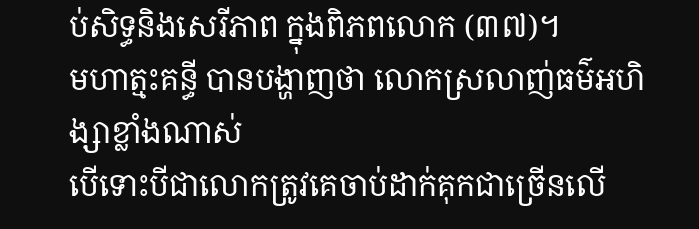ប់សិទ្ធនិងសេរីភាព ក្នុងពិភពលោក (៣៧)។
មហាត្មះគន្ធី បានបង្ហាញថា លោកស្រលាញ់ធម៌អហិង្សាខ្លាំងណាស់
បើទោះបីជាលោកត្រូវគេចាប់ដាក់គុកជាច្រើនលើ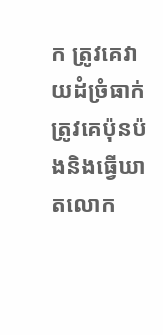ក ត្រូវគេវាយដំច្រំធាក់ ត្រូវគេប៉ុនប៉ងនិងធ្វើឃាតលោក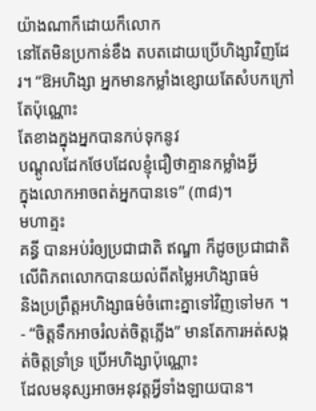យ៉ាងណាក៏ដោយក៏លោក
នៅតែមិនប្រកាន់ខឹង តបតដោយប្រើហិង្សាវិញដែរ។ “ឱអហិង្សា អ្នកមានកម្លាំងខ្សោយតែសំបកក្រៅតែប៉ុណ្ណោះ
តែខាងក្នុងអ្នកបានកប់ទុកនូវ
បណ្ដូលដែកថែបដែលខ្ញុំជឿថាគ្មានកម្លាំងអ្វី
ក្នុងលោកអាចពត់អ្នកបានទេ” (៣៨)។
មហាត្មះ
គន្ធី បានអប់រំឲ្យប្រជាជាតិ ឥណ្ឌា ក៏ដូចប្រជាជាតិលើពិភពលោកបានយល់ពីតម្លៃអហិង្សាធម៌
និងប្រព្រឹត្តអហិង្សាធម៌ចំពោះគ្នាទៅវិញទៅមក ។
- “ចិត្តទឹកអាចរំលត់ចិត្តភ្លើង” មានតែការអត់សង្កត់ចិត្តទ្រាំទ្រ ប្រើអហិង្សាប៉ុណ្ណោះ
ដែលមនុស្សអាចអនុវត្តអ្វីទាំងឡាយបាន។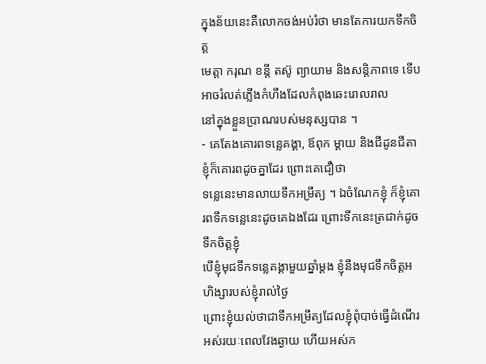ក្នុងន័យនេះគឺលោកចង់អប់រំថា មានតែការយកទឹកចិត្ត
មេត្តា ករុណ ខន្តី តស៊ូ ព្យាយាម និងសន្តិភាពទេ ទើបអាចរំលត់ភ្លើងកំហឹងដែលកំពុងឆេះរោលរាល
នៅក្នុងខ្លួនប្រាណរបស់មនុស្សបាន ។
- គេតែងគោរពទន្លេគង្គា, ឪពុក ម្ដាយ និងជីដូនជីតា ខ្ញុំក៏គោរពដូចគ្នាដែរ ព្រោះគេជឿថា
ទន្លេនេះមានលាយទឹកអម្រឹត្យ ។ ឯចំណែកខ្ញុំ ក៏ខ្ញុំគោរពទឹកទន្លេនេះដូចគេឯងដែរ ព្រោះទឹកនេះត្រជាក់ដូចទឹកចិត្តខ្ញុំ
បើខ្ញុំមុជទឹកទន្លេគង្គាមួយឆ្នាំម្ដង ខ្ញុំនឹងមុជទឹកចិត្តអហិង្សារបស់ខ្ញុំរាល់ថ្ងៃ
ព្រោះខ្ញុំយល់ថាជាទឹកអម្រឹត្យដែលខ្ញុំពុំបាច់ធ្វើដំណើរអស់រយៈពេលវែងឆ្ងាយ ហើយអស់ក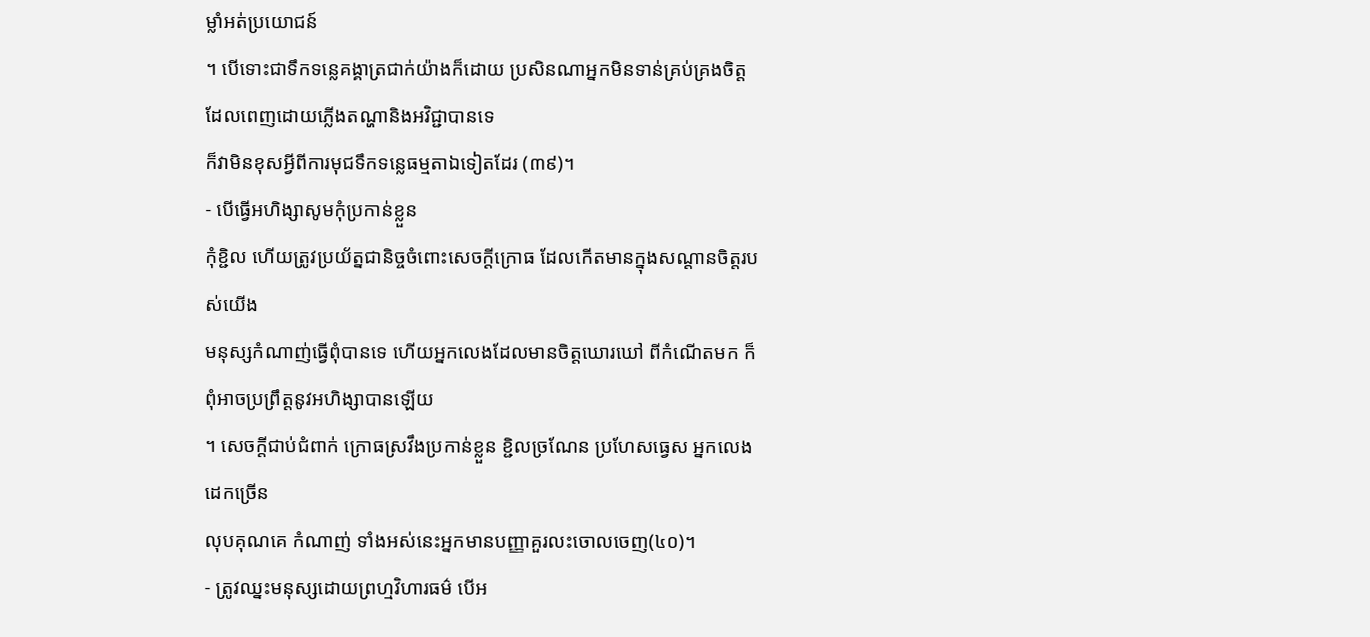ម្លាំអត់ប្រយោជន៍
។ បើទោះជាទឹកទន្លេគង្គាត្រជាក់យ៉ាងក៏ដោយ ប្រសិនណាអ្នកមិនទាន់គ្រប់គ្រងចិត្តដែលពេញដោយភ្លើងតណ្ហានិងអវិជ្ជាបានទេ
ក៏វាមិនខុសអ្វីពីការមុជទឹកទន្លេធម្មតាឯទៀតដែរ (៣៩)។
- បើធ្វើអហិង្សាសូមកុំប្រកាន់ខ្លួន
កុំខ្ជិល ហើយត្រូវប្រយ័ត្នជានិច្ចចំពោះសេចក្ដីក្រោធ ដែលកើតមានក្នុងសណ្ដានចិត្តរបស់យើង
មនុស្សកំណាញ់ធ្វើពុំបានទេ ហើយអ្នកលេងដែលមានចិត្តឃោរឃៅ ពីកំណើតមក ក៏ពុំអាចប្រព្រឹត្តនូវអហិង្សាបានឡើយ
។ សេចក្ដីជាប់ជំពាក់ ក្រោធស្រវឹងប្រកាន់ខ្លួន ខ្ជិលច្រណែន ប្រហែសធ្វេស អ្នកលេង ដេកច្រើន
លុបគុណគេ កំណាញ់ ទាំងអស់នេះអ្នកមានបញ្ញាគួរលះចោលចេញ(៤០)។
- ត្រូវឈ្នះមនុស្សដោយព្រហ្មវិហារធម៌ បើអ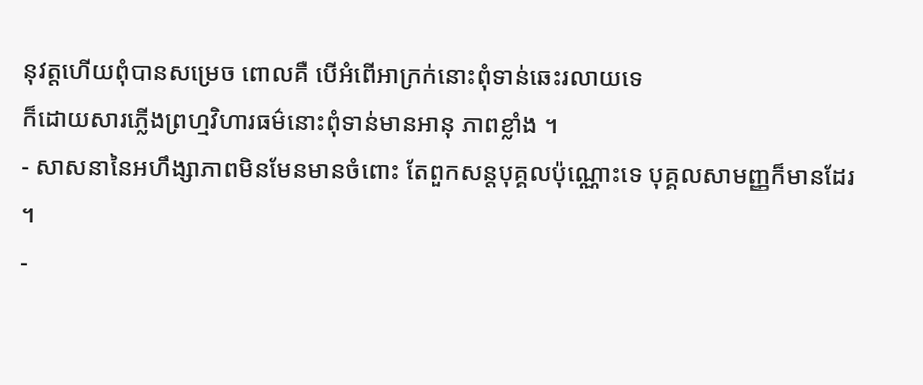នុវត្តហើយពុំបានសម្រេច ពោលគឺ បើអំពើអាក្រក់នោះពុំទាន់ឆេះរលាយទេ
ក៏ដោយសារភ្លើងព្រហ្មវិហារធម៌នោះពុំទាន់មានអានុ ភាពខ្លាំង ។
- សាសនានៃអហឹង្សាភាពមិនមែនមានចំពោះ តែពួកសន្តបុគ្គលប៉ុណ្ណោះទេ បុគ្គលសាមញ្ញក៏មានដែរ
។
-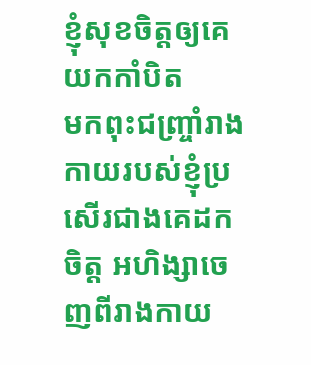ខ្ញុំសុខចិត្តឲ្យគេយកកាំបិត
មកពុះជញ្រ្ចាំរាងកាយរបស់ខ្ញុំប្រសើរជាងគេដកចិត្ត អហិង្សាចេញពីរាងកាយ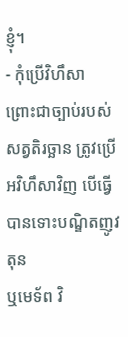ខ្ញុំ។
- កុំប្រើវិហឹសា ព្រោះជាច្បាប់របស់សត្វតិរច្ឆាន ត្រូវប្រើអវិហឹសាវិញ បើធ្វើបានទោះបណ្ឌិតញូវតុន
ឬមេទ័ព វិ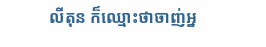លីតុន ក៏ឈ្មោះថាចាញ់អ្ន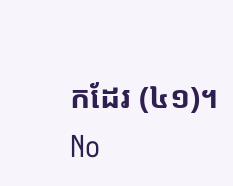កដែរ (៤១)។
No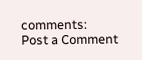comments:
Post a Comment